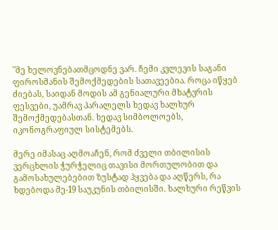"მე ხელოვნებათმცოდნე ვარ. ჩემი კვლევის საგანი ფიროსმანის შემოქმედების სათავეებია. როცა იწყებ ძიებას, საიდან მოდის ამ გენიალური მხატვრის ფესვები, უამრავ პარალელს ხედავ ხალხურ შემოქმედებასთან. ხედავ სიმბოლოებს, იკონოგრაფიულ სისტემებს.

მერე იმასაც აღმოაჩენ, რომ ძველი თბილისის ვერცხლის ჭურჭელიც თავისი მორთულობით და გამოსახულებებით ზუსტად ჰყვება და აღწერს, რა ხდებოდა მე-19 საუკუნის თბილისში. ხალხური რეწვის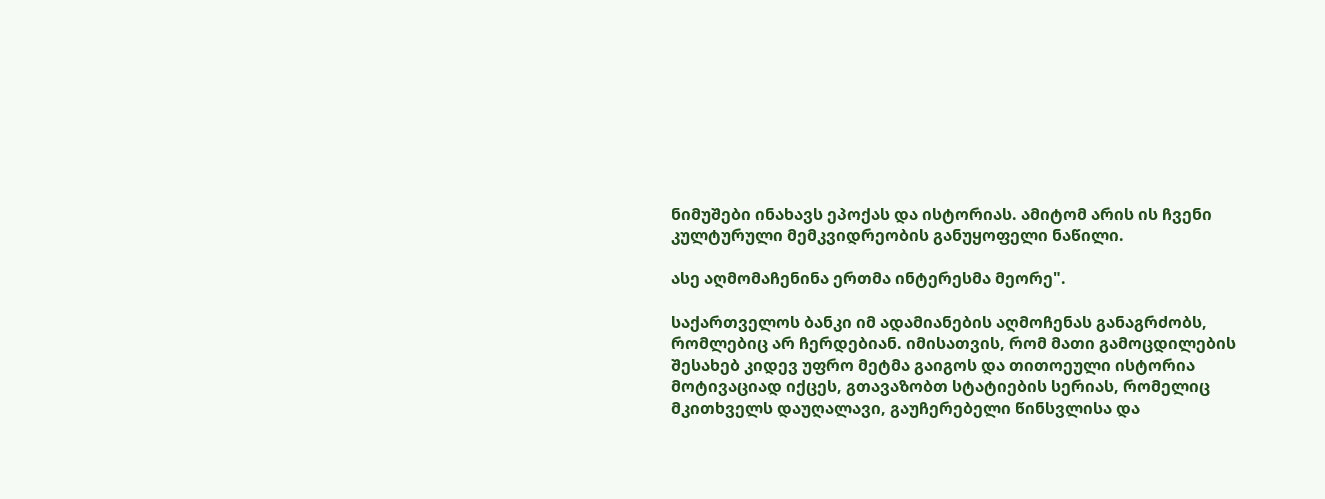ნიმუშები ინახავს ეპოქას და ისტორიას. ამიტომ არის ის ჩვენი კულტურული მემკვიდრეობის განუყოფელი ნაწილი.

ასე აღმომაჩენინა ერთმა ინტერესმა მეორე".

საქართველოს ბანკი იმ ადამიანების აღმოჩენას განაგრძობს, რომლებიც არ ჩერდებიან. იმისათვის, რომ მათი გამოცდილების შესახებ კიდევ უფრო მეტმა გაიგოს და თითოეული ისტორია მოტივაციად იქცეს, გთავაზობთ სტატიების სერიას, რომელიც მკითხველს დაუღალავი, გაუჩერებელი წინსვლისა და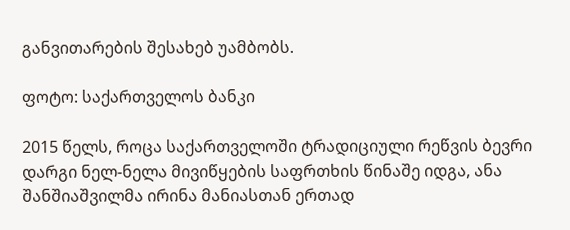განვითარების შესახებ უამბობს.

ფოტო: საქართველოს ბანკი

2015 წელს, როცა საქართველოში ტრადიციული რეწვის ბევრი დარგი ნელ-ნელა მივიწყების საფრთხის წინაშე იდგა, ანა შანშიაშვილმა ირინა მანიასთან ერთად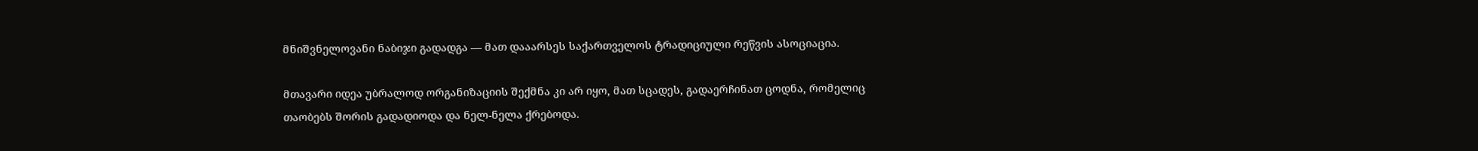მნიშვნელოვანი ნაბიჯი გადადგა — მათ დააარსეს საქართველოს ტრადიციული რეწვის ასოციაცია.

მთავარი იდეა უბრალოდ ორგანიზაციის შექმნა კი არ იყო, მათ სცადეს, გადაერჩინათ ცოდნა, რომელიც თაობებს შორის გადადიოდა და ნელ-ნელა ქრებოდა.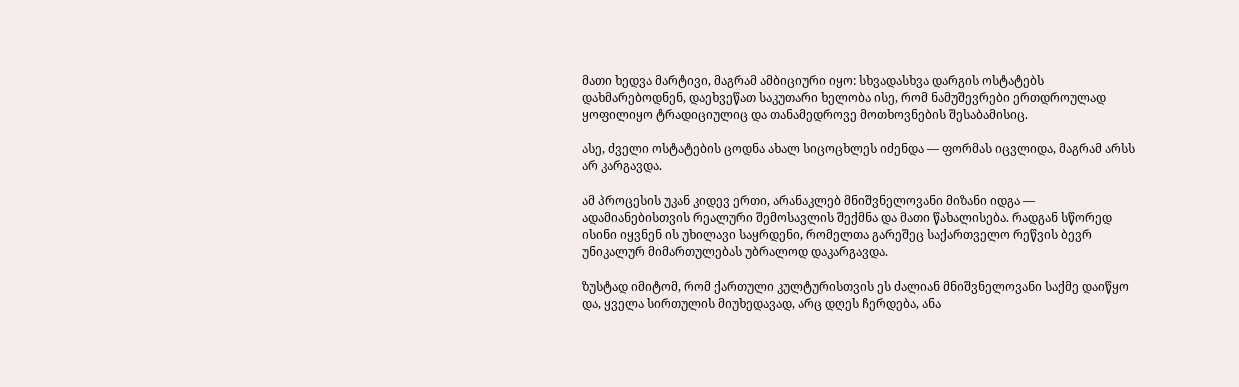მათი ხედვა მარტივი, მაგრამ ამბიციური იყო: სხვადასხვა დარგის ოსტატებს დახმარებოდნენ, დაეხვეწათ საკუთარი ხელობა ისე, რომ ნამუშევრები ერთდროულად ყოფილიყო ტრადიციულიც და თანამედროვე მოთხოვნების შესაბამისიც.

ასე, ძველი ოსტატების ცოდნა ახალ სიცოცხლეს იძენდა — ფორმას იცვლიდა, მაგრამ არსს არ კარგავდა.

ამ პროცესის უკან კიდევ ერთი, არანაკლებ მნიშვნელოვანი მიზანი იდგა — ადამიანებისთვის რეალური შემოსავლის შექმნა და მათი წახალისება. რადგან სწორედ ისინი იყვნენ ის უხილავი საყრდენი, რომელთა გარეშეც საქართველო რეწვის ბევრ უნიკალურ მიმართულებას უბრალოდ დაკარგავდა.

ზუსტად იმიტომ, რომ ქართული კულტურისთვის ეს ძალიან მნიშვნელოვანი საქმე დაიწყო და, ყველა სირთულის მიუხედავად, არც დღეს ჩერდება, ანა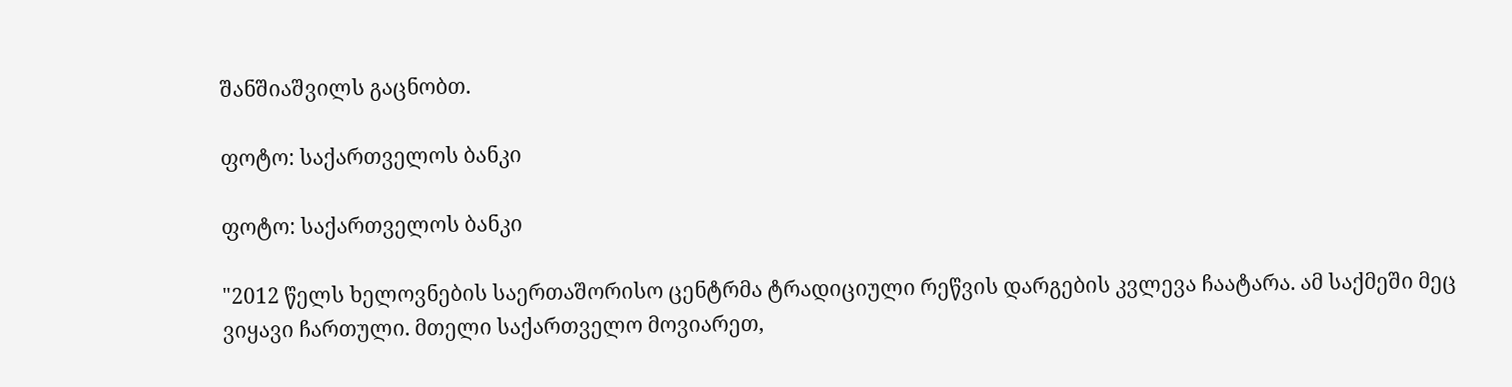შანშიაშვილს გაცნობთ.

ფოტო: საქართველოს ბანკი

ფოტო: საქართველოს ბანკი

"2012 წელს ხელოვნების საერთაშორისო ცენტრმა ტრადიციული რეწვის დარგების კვლევა ჩაატარა. ამ საქმეში მეც ვიყავი ჩართული. მთელი საქართველო მოვიარეთ,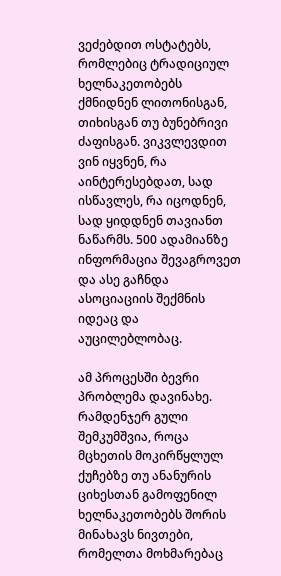ვეძებდით ოსტატებს, რომლებიც ტრადიციულ ხელნაკეთობებს ქმნიდნენ ლითონისგან, თიხისგან თუ ბუნებრივი ძაფისგან. ვიკვლევდით ვინ იყვნენ, რა აინტერესებდათ, სად ისწავლეს, რა იცოდნენ, სად ყიდდნენ თავიანთ ნაწარმს. 500 ადამიანზე ინფორმაცია შევაგროვეთ და ასე გაჩნდა ასოციაციის შექმნის იდეაც და აუცილებლობაც.

ამ პროცესში ბევრი პრობლემა დავინახე. რამდენჯერ გული შემკუმშვია, როცა მცხეთის მოკირწყლულ ქუჩებზე თუ ანანურის ციხესთან გამოფენილ ხელნაკეთობებს შორის მინახავს ნივთები, რომელთა მოხმარებაც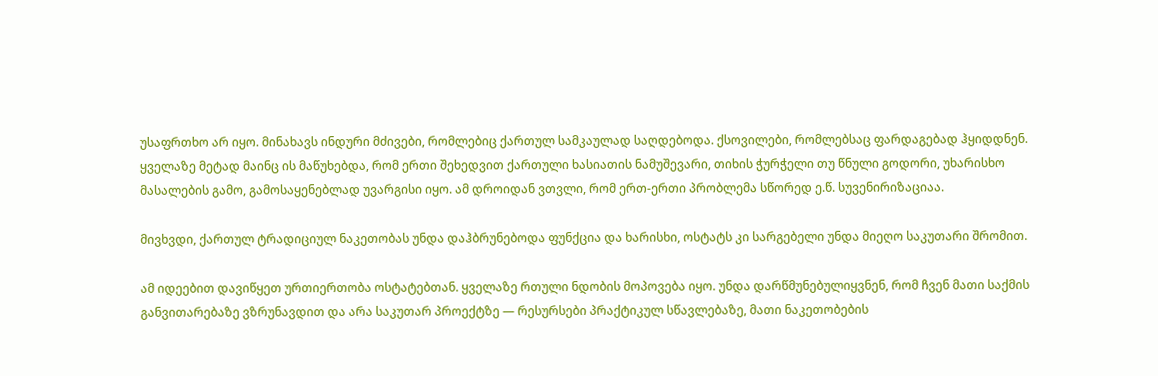უსაფრთხო არ იყო. მინახავს ინდური მძივები, რომლებიც ქართულ სამკაულად საღდებოდა. ქსოვილები, რომლებსაც ფარდაგებად ჰყიდდნენ. ყველაზე მეტად მაინც ის მაწუხებდა, რომ ერთი შეხედვით ქართული ხასიათის ნამუშევარი, თიხის ჭურჭელი თუ წნული გოდორი, უხარისხო მასალების გამო, გამოსაყენებლად უვარგისი იყო. ამ დროიდან ვთვლი, რომ ერთ-ერთი პრობლემა სწორედ ე.წ. სუვენირიზაციაა.

მივხვდი, ქართულ ტრადიციულ ნაკეთობას უნდა დაჰბრუნებოდა ფუნქცია და ხარისხი, ოსტატს კი სარგებელი უნდა მიეღო საკუთარი შრომით.

ამ იდეებით დავიწყეთ ურთიერთობა ოსტატებთან. ყველაზე რთული ნდობის მოპოვება იყო. უნდა დარწმუნებულიყვნენ, რომ ჩვენ მათი საქმის განვითარებაზე ვზრუნავდით და არა საკუთარ პროექტზე — რესურსები პრაქტიკულ სწავლებაზე, მათი ნაკეთობების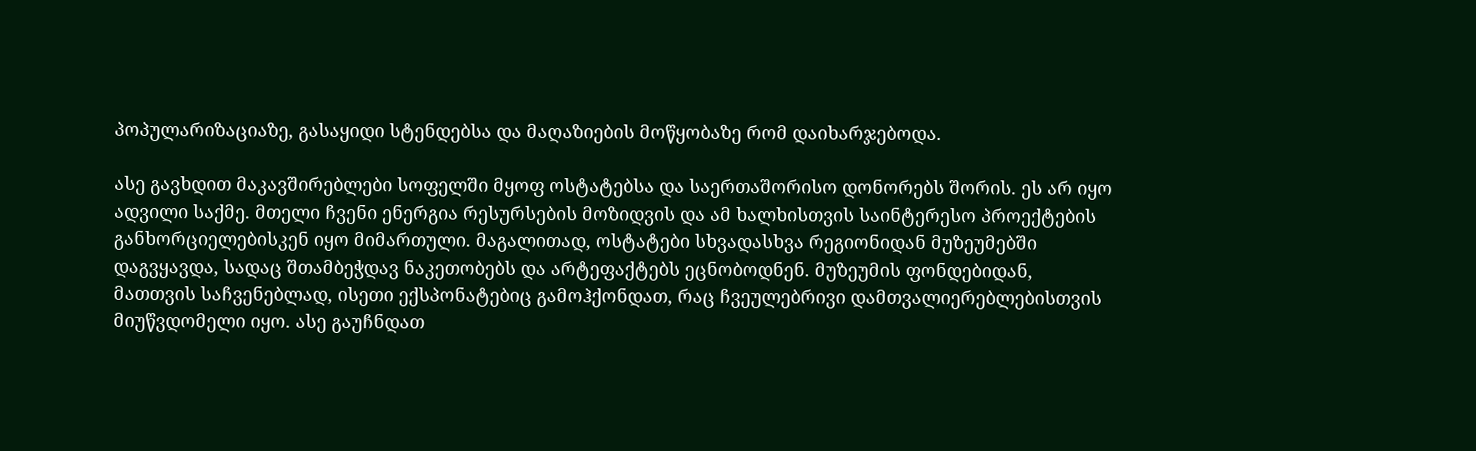პოპულარიზაციაზე, გასაყიდი სტენდებსა და მაღაზიების მოწყობაზე რომ დაიხარჯებოდა.

ასე გავხდით მაკავშირებლები სოფელში მყოფ ოსტატებსა და საერთაშორისო დონორებს შორის. ეს არ იყო ადვილი საქმე. მთელი ჩვენი ენერგია რესურსების მოზიდვის და ამ ხალხისთვის საინტერესო პროექტების განხორციელებისკენ იყო მიმართული. მაგალითად, ოსტატები სხვადასხვა რეგიონიდან მუზეუმებში დაგვყავდა, სადაც შთამბეჭდავ ნაკეთობებს და არტეფაქტებს ეცნობოდნენ. მუზეუმის ფონდებიდან, მათთვის საჩვენებლად, ისეთი ექსპონატებიც გამოჰქონდათ, რაც ჩვეულებრივი დამთვალიერებლებისთვის მიუწვდომელი იყო. ასე გაუჩნდათ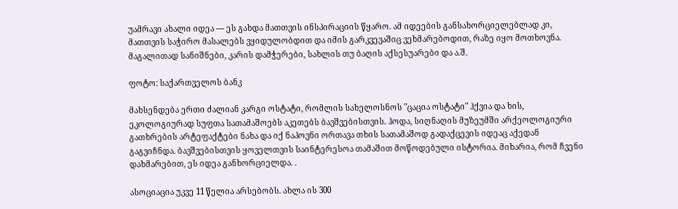უამრავი ახალი იდეა — ეს გახდა მათთვის ინსპირაციის წყარო. ამ იდეების განსახორციელებლად კი, მათთვის საჭირო მასალებს ვყიდულობდით და იმის გარკვევაშიც ვეხმარებოდით, რაზე იყო მოთხოვნა. მაგალითად სანიშნები, კარის დამჭერები, სახლის თუ ბაღის აქსესუარები და ა.შ.

ფოტო: საქართველოს ბანკ

მახსენდება ერთი ძალიან კარგი ოსტატი, რომლის სახელოსნოს "ცაცია ოსტატი" ჰქვია და ხის, ეკოლოგიურად სუფთა სათამაშოებს აკეთებს ბავშვებისთვის. ჰოდა, სიღნაღის მუზეუმში არქეოლოგიური გათხრების არტეფაქტები ნახა და იქ ნაპოვნი ორთავა თხის სათამაშოდ გადაქცევის იდეაც აქედან გაგვიჩნდა. ბავშვებისთვის ყოველთვის საინტერესოა თამაშით მოწოდებული ისტორია. მიხარია, რომ ჩვენი დახმარებით, ეს იდეა განხორციელდა. .

ასოციაცია უკვე 11 წელია არსებობს. ახლა ის 300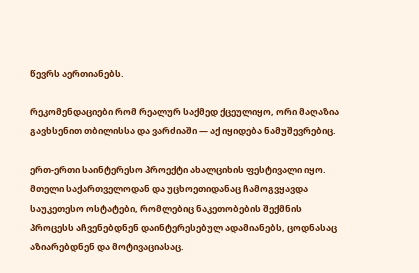წევრს აერთიანებს.

რეკომენდაციები რომ რეალურ საქმედ ქცეულიყო, ორი მაღაზია გავხსენით თბილისსა და ვარძიაში — აქ იყიდება ნამუშევრებიც.

ერთ-ერთი საინტერესო პროექტი ახალციხის ფესტივალი იყო. მთელი საქართველოდან და უცხოეთიდანაც ჩამოგვყავდა საუკეთესო ოსტატები, რომლებიც ნაკეთობების შექმნის პროცესს აჩვენებდნენ დაინტერესებულ ადამიანებს, ცოდნასაც აზიარებდნენ და მოტივაციასაც.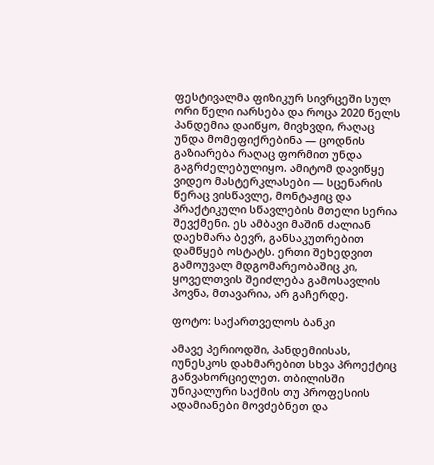ფესტივალმა ფიზიკურ სივრცეში სულ ორი წელი იარსება და როცა 2020 წელს პანდემია დაიწყო, მივხვდი, რაღაც უნდა მომეფიქრებინა — ცოდნის გაზიარება რაღაც ფორმით უნდა გაგრძელებულიყო. ამიტომ დავიწყე ვიდეო მასტერკლასები — სცენარის წერაც ვისწავლე, მონტაჟიც და პრაქტიკული სწავლების მთელი სერია შევქმენი. ეს ამბავი მაშინ ძალიან დაეხმარა ბევრ, განსაკუთრებით დამწყებ ოსტატს. ერთი შეხედვით გამოუვალ მდგომარეობაშიც კი, ყოველთვის შეიძლება გამოსავლის პოვნა, მთავარია, არ გაჩერდე.

ფოტო: საქართველოს ბანკი

ამავე პერიოდში, პანდემიისას, იუნესკოს დახმარებით სხვა პროექტიც განვახორციელეთ. თბილისში უნიკალური საქმის თუ პროფესიის ადამიანები მოვძებნეთ და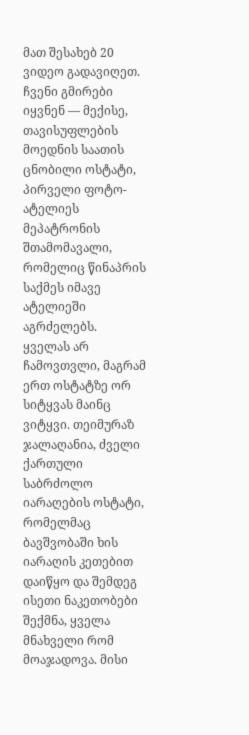მათ შესახებ 20 ვიდეო გადავიღეთ. ჩვენი გმირები იყვნენ — მექისე, თავისუფლების მოედნის საათის ცნობილი ოსტატი, პირველი ფოტო-ატელიეს მეპატრონის შთამომავალი, რომელიც წინაპრის საქმეს იმავე ატელიეში აგრძელებს. ყველას არ ჩამოვთვლი, მაგრამ ერთ ოსტატზე ორ სიტყვას მაინც ვიტყვი. თეიმურაზ ჯალაღანია, ძველი ქართული საბრძოლო იარაღების ოსტატი, რომელმაც ბავშვობაში ხის იარაღის კეთებით დაიწყო და შემდეგ ისეთი ნაკეთობები შექმნა, ყველა მნახველი რომ მოაჯადოვა. მისი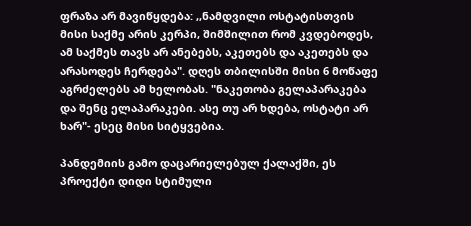ფრაზა არ მავიწყდება: ,,ნამდვილი ოსტატისთვის მისი საქმე არის კერპი, შიმშილით რომ კვდებოდეს, ამ საქმეს თავს არ ანებებს, აკეთებს და აკეთებს და არასოდეს ჩერდება". დღეს თბილისში მისი 6 მოწაფე აგრძელებს ამ ხელობას. "ნაკეთობა გელაპარაკება და შენც ელაპარაკები. ასე თუ არ ხდება, ოსტატი არ ხარ"- ესეც მისი სიტყვებია.

პანდემიის გამო დაცარიელებულ ქალაქში, ეს პროექტი დიდი სტიმული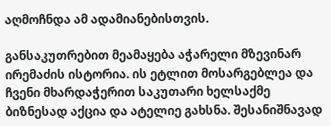აღმოჩნდა ამ ადამიანებისთვის.

განსაკუთრებით მეამაყება აჭარელი მზევინარ ირემაძის ისტორია. ის ეტლით მოსარგებლეა და ჩვენი მხარდაჭერით საკუთარი ხელსაქმე ბიზნესად აქცია და ატელიე გახსნა. შესანიშნავად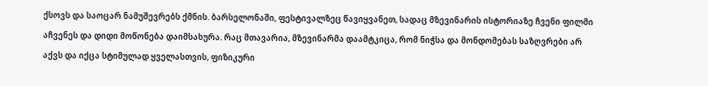ქსოვს და საოცარ ნამუშევრებს ქმნის. ბარსელონაში, ფესტივალზეც წავიყვანეთ, სადაც მზევინარის ისტორიაზე ჩვენი ფილმი აჩვენეს და დიდი მოწონება დაიმსახურა. რაც მთავარია, მზევინარმა დაამტკიცა, რომ ნიჭსა და მონდომებას საზღვრები არ აქვს და იქცა სტიმულად ყველასთვის, ფიზიკური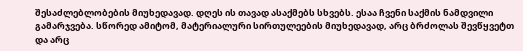შესაძლებლობების მიუხედავად. დღეს ის თავად ასაქმებს სხვებს. ესაა ჩვენი საქმის ნამდვილი გამარჯვება. სწორედ ამიტომ, მატერიალური სირთულეების მიუხედავად, არც ბრძოლას შევწყვეტთ და არც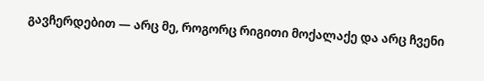გავჩერდებით — არც მე, როგორც რიგითი მოქალაქე და არც ჩვენი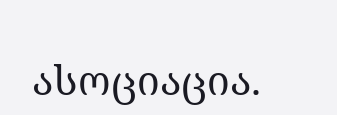ასოციაცია.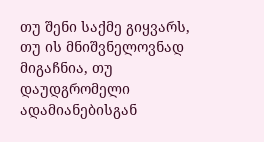თუ შენი საქმე გიყვარს, თუ ის მნიშვნელოვნად მიგაჩნია, თუ დაუდგრომელი ადამიანებისგან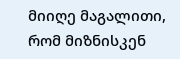მიიღე მაგალითი, რომ მიზნისკენ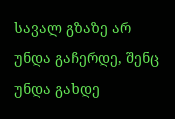სავალ გზაზე არ უნდა გაჩერდე, შენც უნდა გახდე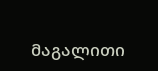მაგალითი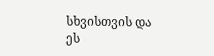სხვისთვის და ეს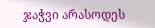ჯაჭვი არასოდეს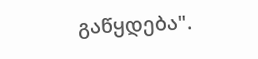გაწყდება".